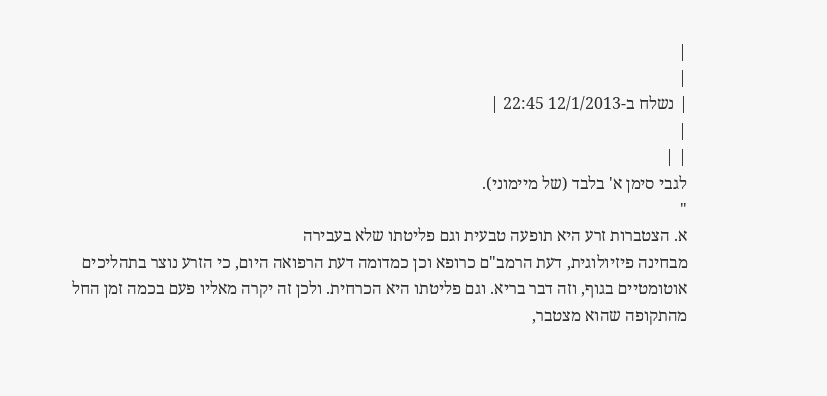|
|
| נשלח ב-12/1/2013 22:45 |
|
| |
לגבי סימן א' בלבד (של מיימוני).
"
א. הצטברות זרע היא תופעה טבעית וגם פליטתו שלא בעבירה
מבחינה פיזיולוגית, דעת הרמב"ם כרופא וכן כמדומה דעת הרפואה היום, כי הזרע נוצר בתהליכים אוטומטיים בגוף, וזה דבר בריא. וגם פליטתו היא הכרחית. ולכן זה יקרה מאליו פעם בכמה זמן החל מהתקופה שהוא מצטבר,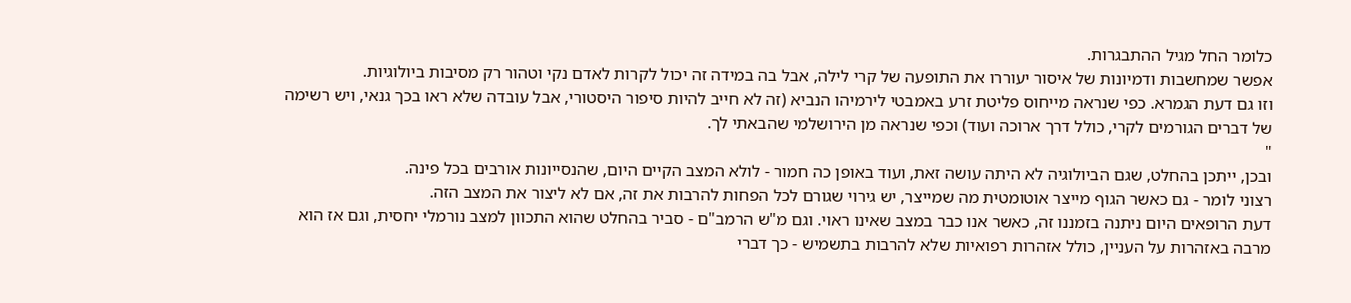כלומר החל מגיל ההתבגרות.
אפשר שמחשבות ודמיונות של איסור יעוררו את התופעה של קרי לילה, אבל בה במידה זה יכול לקרות לאדם נקי וטהור רק מסיבות ביולוגיות.
וזו גם דעת הגמרא. כפי שנראה מייחוס פליטת זרע באמבטי לירמיהו הנביא (זה לא חייב להיות סיפור היסטורי, אבל עובדה שלא ראו בכך גנאי, ויש רשימה של דברים הגורמים לקרי, כולל דרך ארוכה ועוד) וכפי שנראה מן הירושלמי שהבאתי לך.
"
ובכן, ייתכן בהחלט, שגם הביולוגיה לא היתה עושה זאת, ועוד באופן כה חמור - לולא המצב הקיים היום, שהנסייונות אורבים בכל פינה.
רצוני לומר - גם כאשר הגוף מייצר אוטומטית מה שמייצר, יש גירוי שגורם לכל הפחות להרבות את זה, אם לא ליצור את המצב הזה.
דעת הרופאים היום ניתנה בזמננו זה, כאשר אנו כבר במצב שאינו ראוי. וגם מ"ש הרמב"ם - סביר בהחלט שהוא התכוון למצב נורמלי יחסית, וגם אז הוא מרבה באזהרות על העניין, כולל אזהרות רפואיות שלא להרבות בתשמיש - כך דברי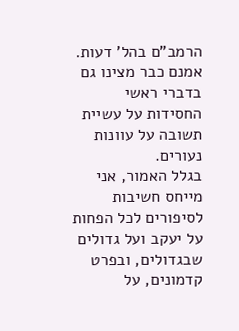הרמב"ם בהל' דעות.
אמנם כבר מצינו גם בדברי ראשי החסידות על עשיית תשובה על עוונות נעורים.
בגלל האמור, אני מייחס חשיבות לסיפורים לכל הפחות על יעקב ועל גדולים שבגדולים, ובפרט קדמונים, על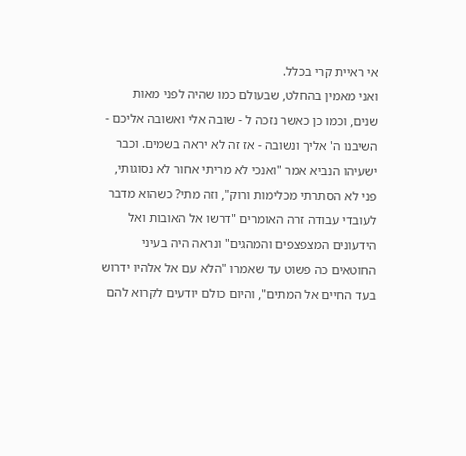אי ראיית קרי בכלל.
ואני מאמין בהחלט, שבעולם כמו שהיה לפני מאות שנים, וכמו כן כאשר נזכה ל - שובה אלי ואשובה אליכם - השיבנו ה' אליך ונשובה - אז זה לא יראה בשמים. וכבר ישעיהו הנביא אמר "ואנכי לא מריתי אחור לא נסוגותי, פני לא הסתרתי מכלימות ורוק", וזה מתי? כשהוא מדבר לעובדי עבודה זרה האומרים "דרשו אל האובות ואל הידעונים המצפצפים והמהגים" ונראה היה בעיני החוטאים כה פשוט עד שאמרו "הלא עם אל אלהיו ידרוש בעד החיים אל המתים", והיום כולם יודעים לקרוא להם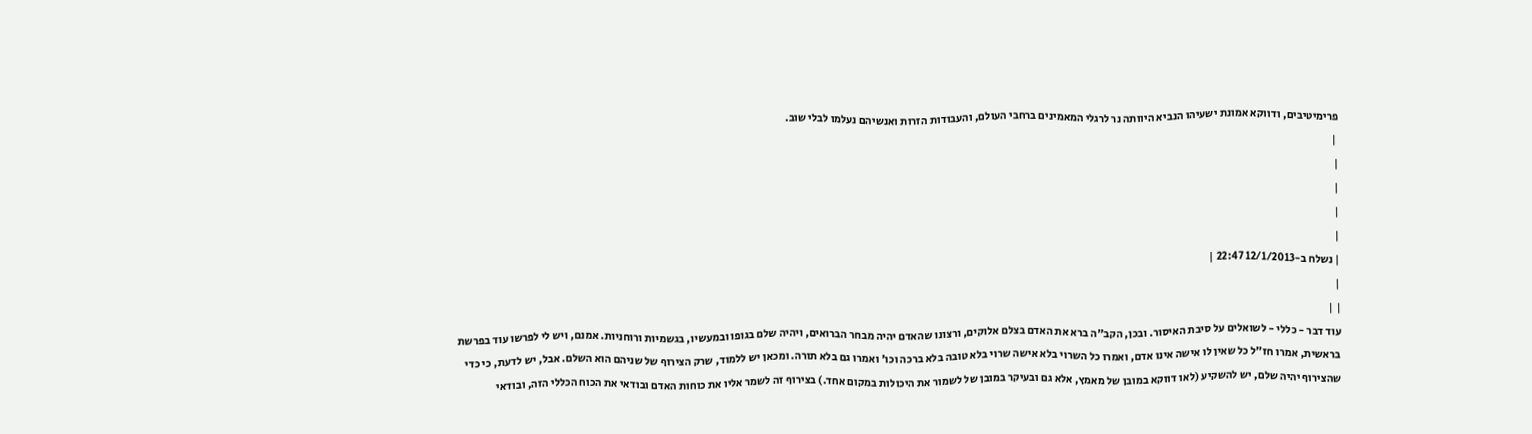פרימיטיבים, ודווקא אמונת ישעיהו הנביא היוותה נר לרגלי המאמינים ברחבי העולם, והעבודות הזרות ואנשיהם נעלמו לבלי שוב.
 |
|
|
|
|
| נשלח ב-12/1/2013 22:47 |
|
| |
עוד דבר - כללי - לשואלים על סיבת האיסור. ובכן, הקב"ה ברא את האדם בצלם אלוקים, ורצונו שהאדם יהיה מבחר הברואים, ויהיה שלם בגופו ובמעשיו, בגשמיות ורוחניות. אמנם, ויש לי לפרשו עוד בפרשת בראשית, אמרו חז"ל כל שאין לו אישה אינו אדם, ואמרו כל השרוי בלא אישה שרוי בלא טובה בלא ברכה וכו' ואמרו גם בלא תורה. ומכאן יש ללמוד, שרק הצירוף של שניהם הוא השלם. אבל, יש לדעת, כי כדי שהצירוף יהיה שלם, יש להשקיע (לאו דווקא במובן של מאמץ, אלא גם ובעיקר במובן של לשמור את היכולות במקום אחד.) בצירוף זה לשמר אליו את כוחות האדם ובודאי את הכוח הכללי הזה, ובודאי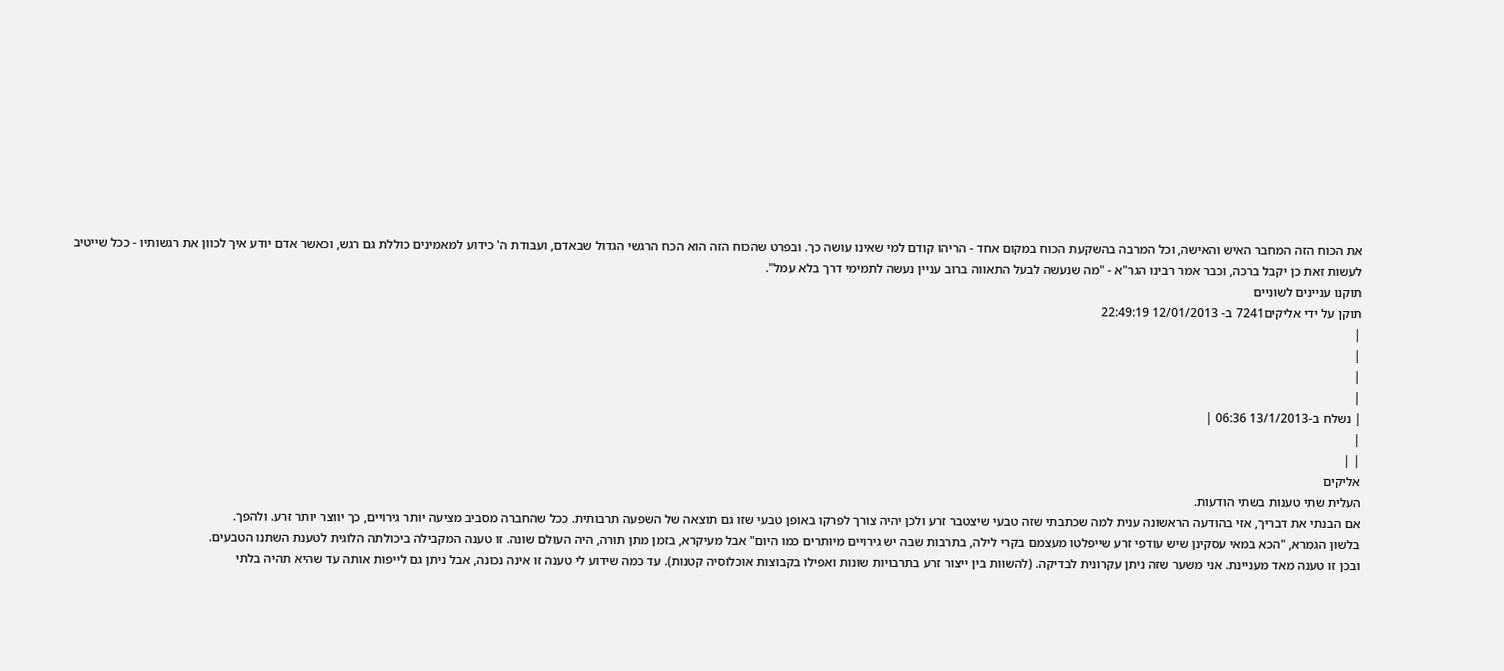את הכוח הזה המחבר האיש והאישה, וכל המרבה בהשקעת הכוח במקום אחד - הריהו קודם למי שאינו עושה כך. ובפרט שהכוח הזה הוא הכח הרגשי הגדול שבאדם, ועבודת ה' כידוע למאמינים כוללת גם רגש, וכאשר אדם יודע איך לכוון את רגשותיו - ככל שייטיב לעשות זאת כן יקבל ברכה, וכבר אמר רבינו הגר"א - "מה שנעשה לבעל התאווה ברוב עניין נעשה לתמימי דרך בלא עמל".
תוקנו עניינים לשוניים
תוקן על ידי אליקים7241 ב- 12/01/2013 22:49:19
|
|
|
|
| נשלח ב-13/1/2013 06:36 |
|
| |
אליקים
העלית שתי טענות בשתי הודעות.
אם הבנתי את דבריך, אזי בהודעה הראשונה ענית למה שכתבתי שזה טבעי שיצטבר זרע ולכן יהיה צורך לפרקו באופן טבעי שזו גם תוצאה של השפעה תרבותית. ככל שהחברה מסביב מציעה יותר גירויים, כך יווצר יותר זרע. ולהפך.
בלשון הגמרא, "הכא במאי עסקינן שיש עודפי זרע שייפלטו מעצמם בקרי לילה, בתרבות שבה יש גירויים מיותרים כמו היום" אבל מעיקרא, בזמן מתן תורה, היה העולם שונה. זו טענה המקבילה ביכולתה הלוגית לטענת השתנו הטבעים.
ובכן זו טענה מאד מעניינת. אני משער שזה ניתן עקרונית לבדיקה. (להשוות בין ייצור זרע בתרבויות שונות ואפילו בקבוצות אוכלוסיה קטנות). עד כמה שידוע לי טענה זו אינה נכונה, אבל ניתן גם לייפות אותה עד שהיא תהיה בלתי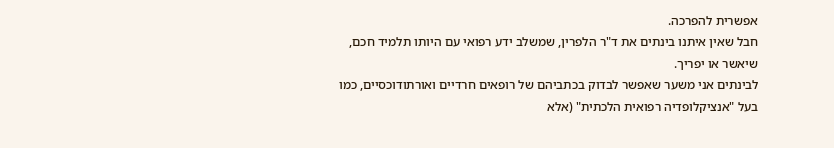אפשרית להפרכה.
חבל שאין איתנו בינתים את ד"ר הלפרין, שמשלב ידע רפואי עם היותו תלמיד חכם, שיאשר או יפריך.
לבינתים אני משער שאפשר לבדוק בכתביהם של רופאים חרדיים ואורתודוכסיים, כמו בעל "אנציקלופדיה רפואית הלכתית" (אלא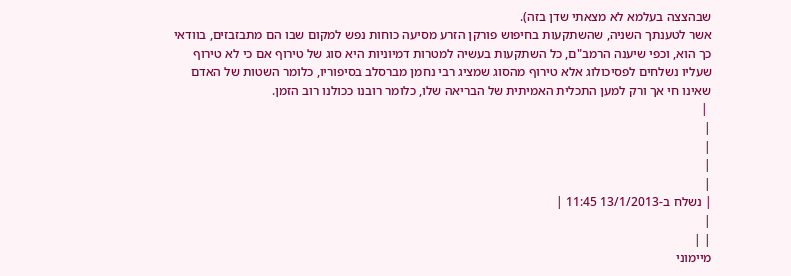שבהצצה בעלמא לא מצאתי שדן בזה).
אשר לטענתך השניה, שהשתקעות בחיפוש פורקן הזרע מסיעה כוחות נפש למקום שבו הם מתבזבזים, בוודאי כך הוא, וכפי שיענה הרמב"ם, כל השתקעות בעשיה למטרות דמיוניות היא סוג של טירוף אם כי לא טירוף שעליו נשלחים לפסיכולוג אלא טירוף מהסוג שמציג רבי נחמן מברסלב בסיפוריו, כלומר השטות של האדם שאינו חי אך ורק למען התכלית האמיתית של הבריאה שלו, כלומר רובנו ככולנו רוב הזמן.
 |
|
|
|
|
| נשלח ב-13/1/2013 11:45 |
|
| |
מיימוני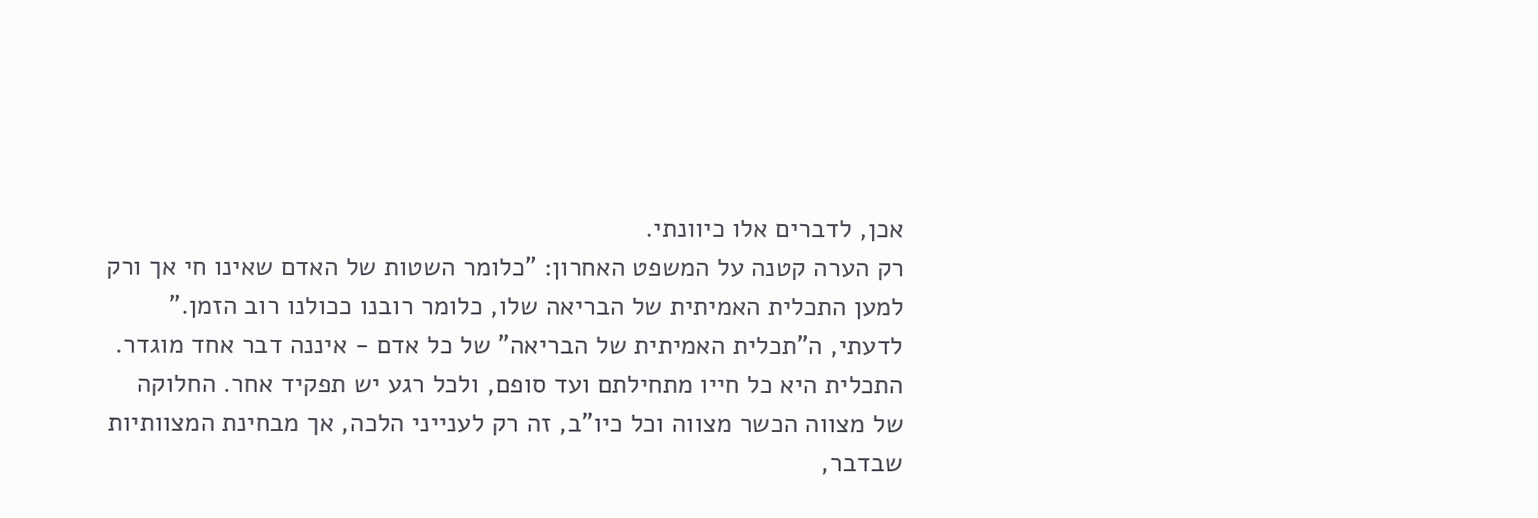אכן, לדברים אלו כיוונתי.
רק הערה קטנה על המשפט האחרון: "כלומר השטות של האדם שאינו חי אך ורק למען התכלית האמיתית של הבריאה שלו, כלומר רובנו ככולנו רוב הזמן."
לדעתי, ה"תכלית האמיתית של הבריאה" של כל אדם - איננה דבר אחד מוגדר. התכלית היא כל חייו מתחילתם ועד סופם, ולכל רגע יש תפקיד אחר. החלוקה של מצווה הכשר מצווה וכל כיו"ב, זה רק לענייני הלכה, אך מבחינת המצוותיות שבדבר,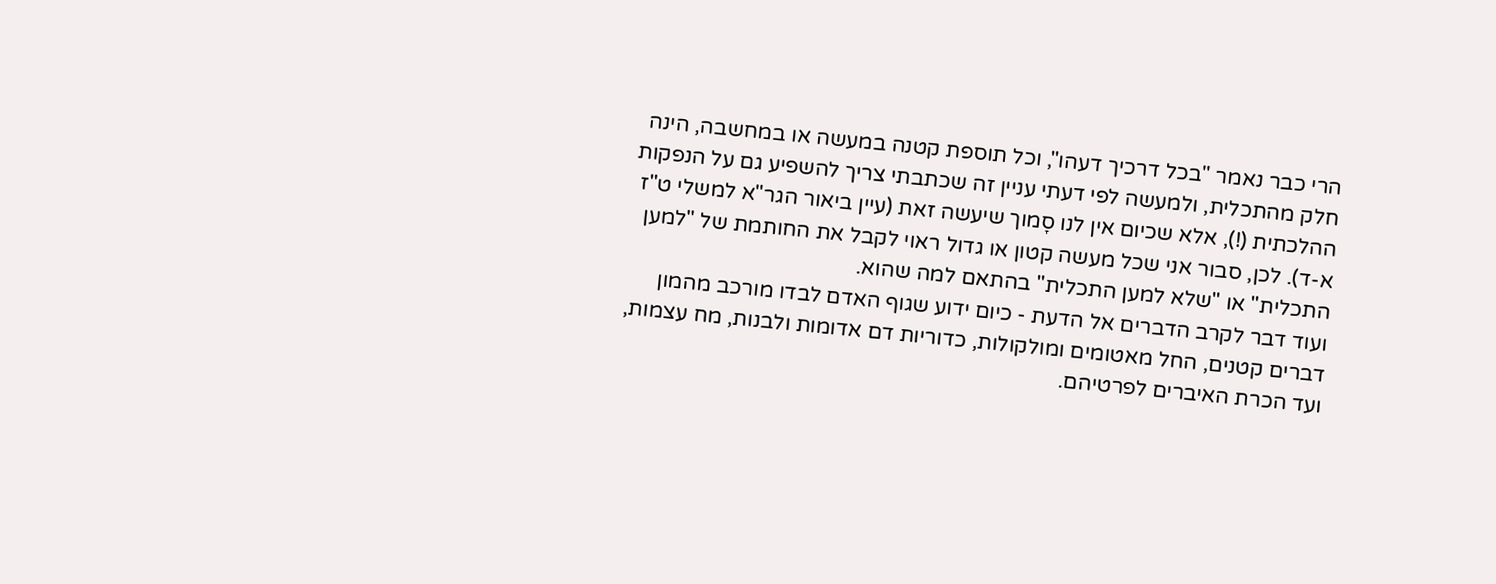הרי כבר נאמר "בכל דרכיך דעהו", וכל תוספת קטנה במעשה או במחשבה, הינה חלק מהתכלית, ולמעשה לפי דעתי עניין זה שכתבתי צריך להשפיע גם על הנפקות ההלכתית (!), אלא שכיום אין לנו סָמוך שיעשה זאת (עיין ביאור הגר"א למשלי ט"ז א-ד). לכן, סבור אני שכל מעשה קטון או גדול ראוי לקבל את החותמת של "למען התכלית" או "שלא למען התכלית" בהתאם למה שהוא.
ועוד דבר לקרב הדברים אל הדעת - כיום ידוע שגוף האדם לבדו מורכב מהמון דברים קטנים, החל מאטומים ומולקולות, כדוריות דם אדומות ולבנות, מח עצמות, ועד הכרת האיברים לפרטיהם.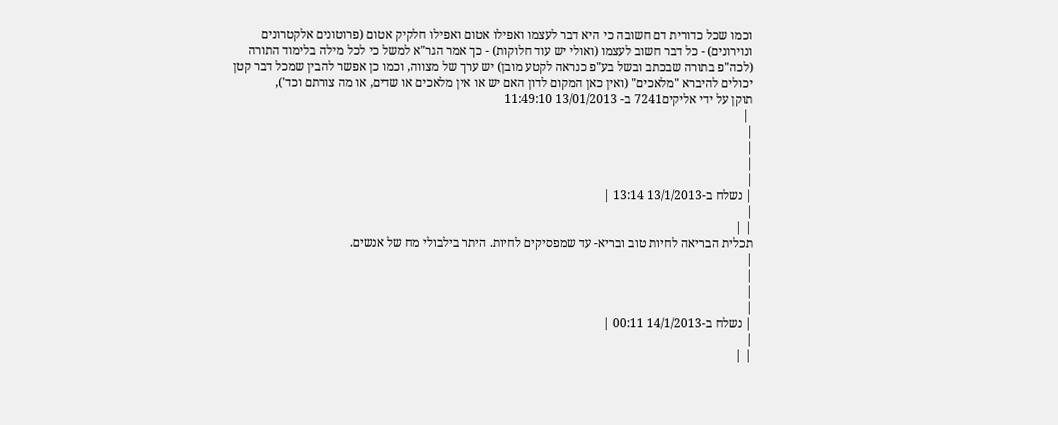וכמו שכל כדורית דם חשובה כי היא דבר לעצמו ואפילו אטום ואפילו חלקיק אטום (פרוטונים אלקטרונים ונוירונים) - כל דבר חשוב לעצמו (ואולי יש עוד חלוקות) - כך אמר הגר"א למשל כי לכל מילה בלימוד התורה (לכה"פ בתורה שבכתב ובשל בע"פ כנראה לקטע מובן) יש ערך של מצווה, וכמו כן אפשר להבין שמכל דבר קטן יכולים להיברא "מלאכים" (ואין כאן המקום לדון האם יש או אין מלאכים או שדים, או מה צורתם וכד'),
תוקן על ידי אליקים7241 ב- 13/01/2013 11:49:10
 |
|
|
|
|
| נשלח ב-13/1/2013 13:14 |
|
| |
תכלית הבריאה לחיות טוב ובריא- עד שמפסיקים לחיות. היתר בילבולי מח של אנשים.
|
|
|
|
| נשלח ב-14/1/2013 00:11 |
|
| |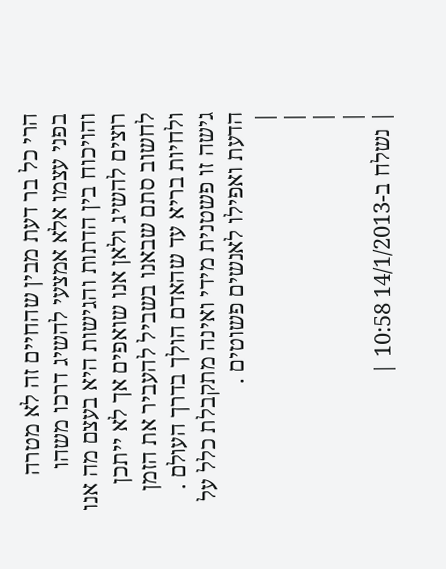הרי כל בר דעת מבין שהחיים זה לא מטרה בפני עצמו אלא אמצעי להשיג דרכו משהו והויכוח בין הדתות והגישות היא בעצם מה אנו רוצים להשיג ולאן אנו שואפים אך לא ייתכן לחשוב סתם שבאנו בשביל להעביר את הזמן ולחיות בריא עד שהאדם הולך בדרך העולם .
גישה זו פשטנית מידי ואינה מתקבלת כלל על הדעת ואפילו לאנשים פשוטים .
|
|
|
|
| נשלח ב-14/1/2013 10:58 |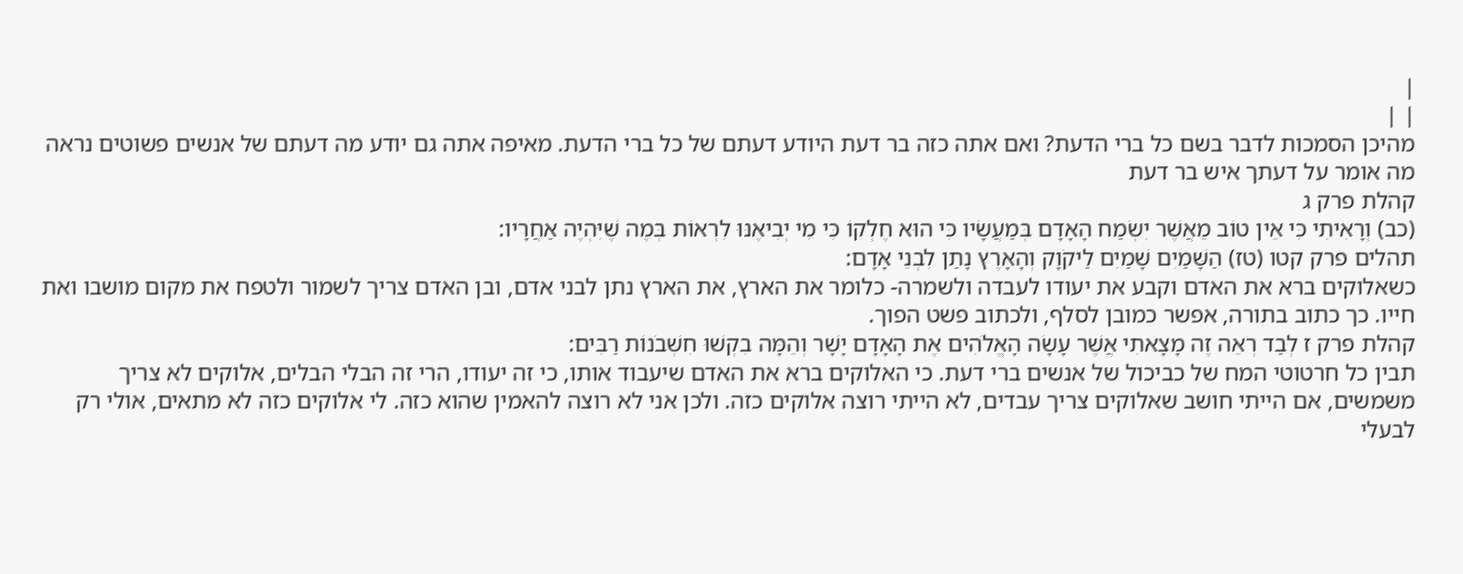|
| |
מהיכן הסמכות לדבר בשם כל ברי הדעת? ואם אתה כזה בר דעת היודע דעתם של כל ברי הדעת. מאיפה אתה גם יודע מה דעתם של אנשים פשוטים נראה מה אומר על דעתך איש בר דעת
קהלת פרק ג
(כב) וְרָאִיתִי כִּי אֵין טוֹב מֵאֲשֶׁר יִשְׂמַח הָאָדָם בְּמַעֲשָׂיו כִּי הוּא חֶלְקוֹ כִּי מִי יְבִיאֶנּוּ לִרְאוֹת בְּמֶה שֶׁיִּהְיֶה אַחֲרָיו:
תהלים פרק קטו (טז) הַשָּׁמַיִם שָׁמַיִם לַיקֹוָק וְהָאָרֶץ נָתַן לִבְנֵי אָדָם:
כשאלוקים ברא את האדם וקבע את יעודו לעבדה ולשמרה- כלומר את הארץ, את הארץ נתן לבני אדם, ובן האדם צריך לשמור ולטפח את מקום מושבו ואת חייו. כך כתוב בתורה, אפשר כמובן לסלף, ולכתוב פשט הפוך.
קהלת פרק ז לְבַד רְאֵה זֶה מָצָאתִי אֲשֶׁר עָשָׂה הָאֱלֹהִים אֶת הָאָדָם יָשָׁר וְהֵמָּה בִקְשׁוּ חִשְּׁבֹנוֹת רַבִּים:
תבין כל חרטוטי המח של כביכול של אנשים ברי דעת. כי האלוקים ברא את האדם שיעבוד אותו, כי זה יעודו, הרי זה הבלי הבלים, אלוקים לא צריך משמשים, אם הייתי חושב שאלוקים צריך עבדים, לא הייתי רוצה אלוקים כזה. ולכן אני לא רוצה להאמין שהוא כזה. לי אלוקים כזה לא מתאים, אולי רק לבעלי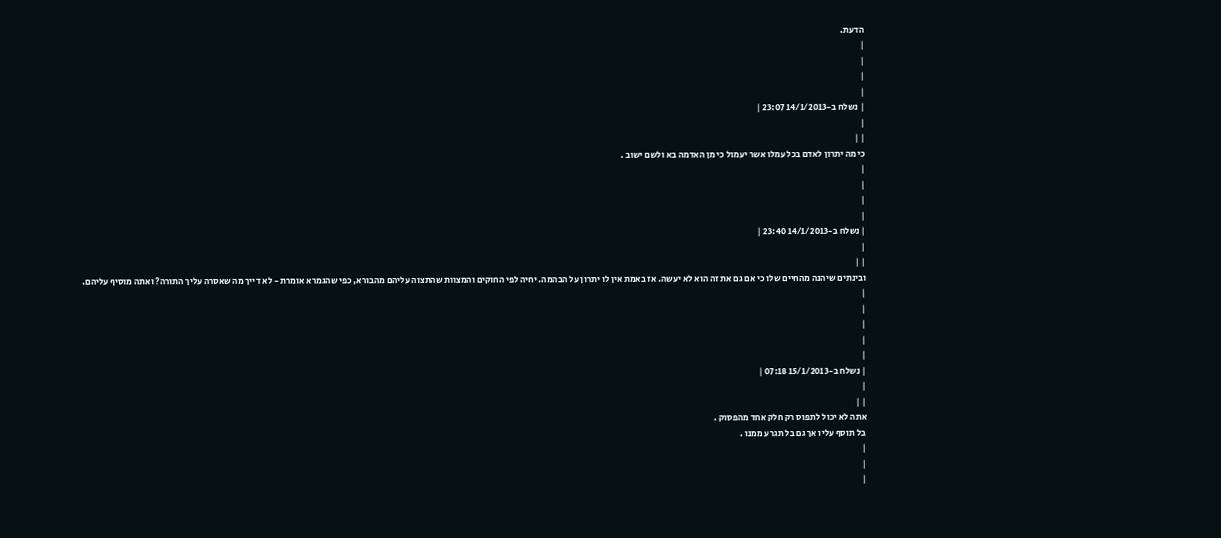הדעת.
|
|
|
|
| נשלח ב-14/1/2013 23:07 |
|
| |
כי מה יתרון לאדם בכל עמלו אשר יעמול כי מן האדמה בא ולשם ישוב .
|
|
|
|
| נשלח ב-14/1/2013 23:40 |
|
| |
ובינתים שיהנה מהחיים שלו כי אם גם את זה הוא לא יעשה. אז באמת אין לו יתרון על הבהמה. יחיה לפי החוקים והמצוות שהתצוה עליהם מהבורא, כפי שהגמרא אומרת - לא דייך מה שאסרה עליך התורה? ואתה מוסיף עליהם.
|
|
|
|
|
| נשלח ב-15/1/2013 07:18 |
|
| |
אתה לא יכול לתפוס רק חלק אחד מהפסוק .
בל תוסף עליו אך גם בל תגרע ממנו .
|
|
|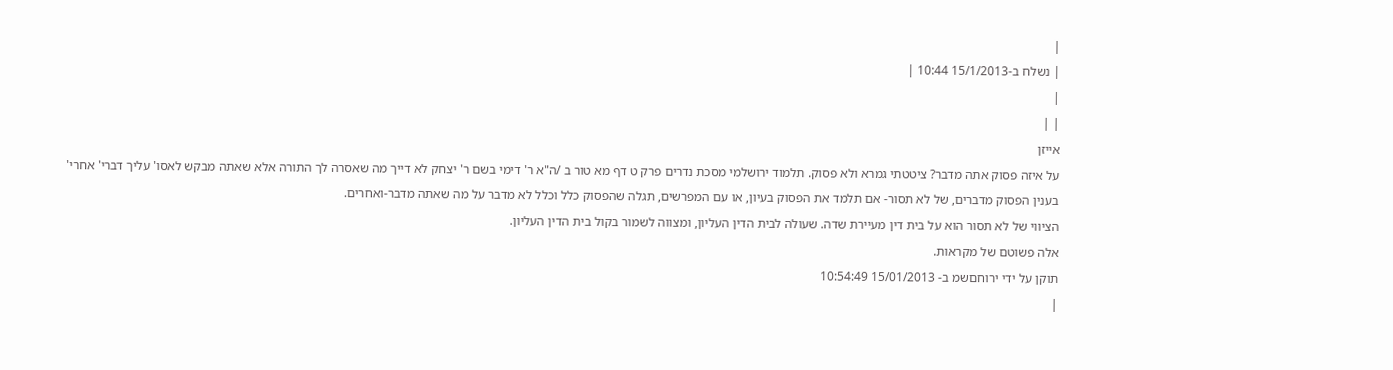|
| נשלח ב-15/1/2013 10:44 |
|
| |
אייזן
על איזה פסוק אתה מדבר? ציטטתי גמרא ולא פסוק. תלמוד ירושלמי מסכת נדרים פרק ט דף מא טור ב /ה"א ר' דימי בשם ר' יצחק לא דייך מה שאסרה לך התורה אלא שאתה מבקש לאסו' עליך דברי' אחרי'
בענין הפסוק מדברים, של לא תסור- אם תלמד את הפסוק בעיון, או עם המפרשים, תגלה שהפסוק כלל וכלל לא מדבר על מה שאתה מדבר-ואחרים.
הציווי של לא תסור הוא על בית דין מעיירת שדה. שעולה לבית הדין העליון, ומצווה לשמור בקול בית הדין העליון.
אלה פשוטם של מקראות.
תוקן על ידי ירוחםשמ ב- 15/01/2013 10:54:49
|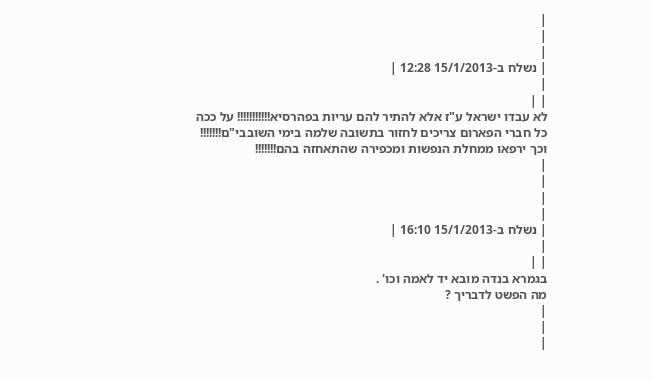|
|
|
| נשלח ב-15/1/2013 12:28 |
|
| |
לא עבדו ישראל ע"ז אלא להתיר להם עריות בפהרסיא!!!!!!!!!!! על ככה כל חברי הפארום צריכים לחזור בתשובה שלמה בימי השובבי"ם!!!!!!! וכך ירפאו ממחלת הנפשות ומכפירה שהתאחזה בהם!!!!!!!
|
|
|
|
| נשלח ב-15/1/2013 16:10 |
|
| |
בגמרא בנדה מובא יד לאמה וכו' .
מה הפשט לדבריך ?
|
|
|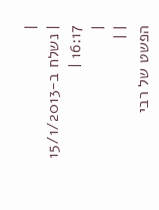|
| נשלח ב-15/1/2013 16:17 |
|
| |
הפשט של רבי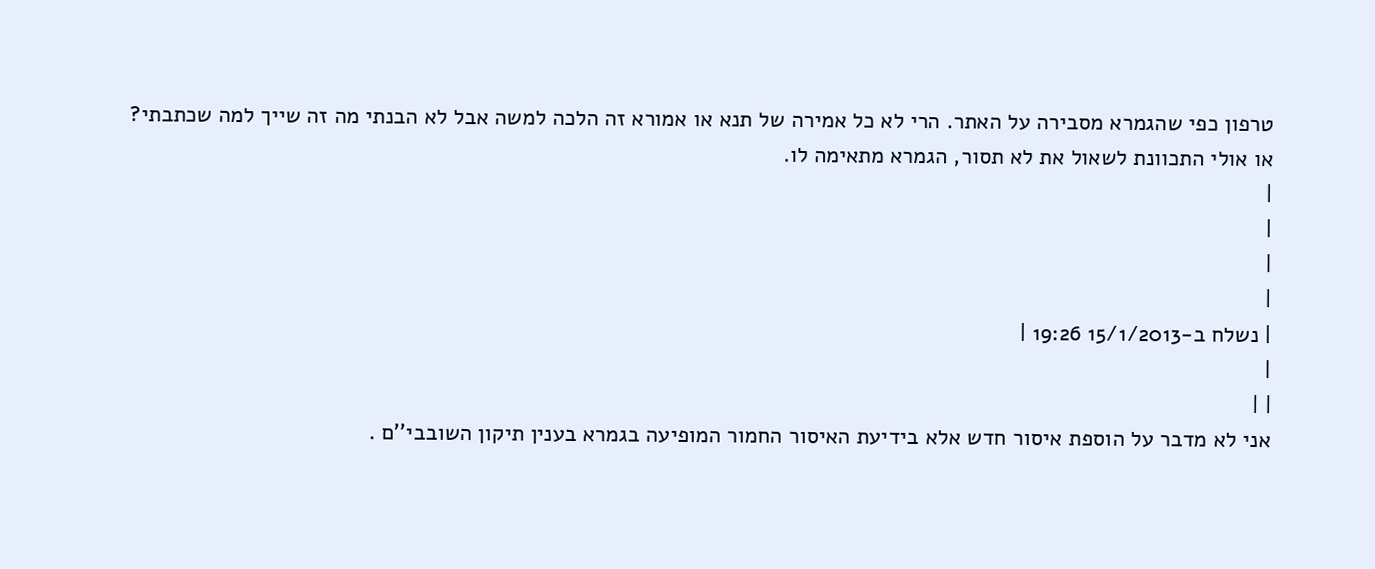טרפון כפי שהגמרא מסבירה על האתר. הרי לא כל אמירה של תנא או אמורא זה הלכה למשה אבל לא הבנתי מה זה שייך למה שכתבתי?
או אולי התכוונת לשאול את לא תסור, הגמרא מתאימה לו.
|
|
|
|
| נשלח ב-15/1/2013 19:26 |
|
| |
אני לא מדבר על הוספת איסור חדש אלא בידיעת האיסור החמור המופיעה בגמרא בענין תיקון השובבי''ם .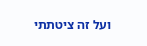ועל זה ציטתתי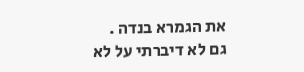את הגמרא בנדה .
גם לא דיברתי על לא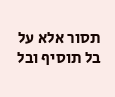תסור אלא על בל תוסיף ובל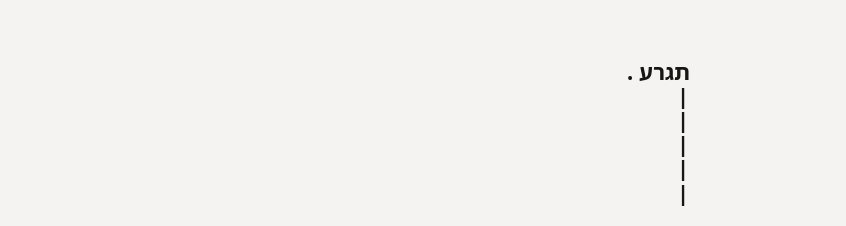תגרע .
|
|
|
|
|